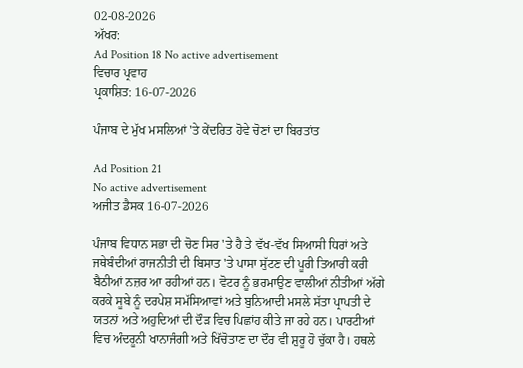02-08-2026
ਅੱਖਰ:
Ad Position 18 No active advertisement
ਵਿਚਾਰ ਪ੍ਰਵਾਹ
ਪ੍ਰਕਾਸ਼ਿਤ: 16-07-2026

ਪੰਜਾਬ ਦੇ ਮੁੱਖ ਮਸਲਿਆਂ 'ਤੇ ਕੇਂਦਰਿਤ ਹੋਵੇ ਚੋਣਾਂ ਦਾ ਬਿਰਤਾਂਤ

Ad Position 21
No active advertisement
ਅਜੀਤ ਡੈਸਕ 16-07-2026

ਪੰਜਾਬ ਵਿਧਾਨ ਸਭਾ ਦੀ ਚੋਣ ਸਿਰ 'ਤੇ ਹੈ ਤੇ ਵੱਖ-ਵੱਖ ਸਿਆਸੀ ਧਿਰਾਂ ਅਤੇ ਜਥੇਬੰਦੀਆਂ ਰਾਜਨੀਤੀ ਦੀ ਬਿਸਾਤ 'ਤੇ ਪਾਸਾ ਸੁੱਟਣ ਦੀ ਪੂਰੀ ਤਿਆਰੀ ਕਰੀ ਬੈਠੀਆਂ ਨਜ਼ਰ ਆ ਰਹੀਆਂ ਹਨ। ਵੋਟਰ ਨੂੰ ਭਰਮਾਉਣ ਵਾਲੀਆਂ ਨੀਤੀਆਂ ਅੱਗੇ ਕਰਕੇ ਸੂਬੇ ਨੂੰ ਦਰਪੇਸ਼ ਸਮੱਸਿਆਵਾਂ ਅਤੇ ਬੁਨਿਆਦੀ ਮਸਲੇ ਸੱਤਾ ਪ੍ਰਾਪਤੀ ਦੇ ਯਤਨਾਂ ਅਤੇ ਅਹੁਦਿਆਂ ਦੀ ਦੌੜ ਵਿਚ ਪਿਛਾਂਹ ਕੀਤੇ ਜਾ ਰਹੇ ਹਨ। ਪਾਰਟੀਆਂ ਵਿਚ ਅੰਦਰੂਨੀ ਖਾਨਾਜੰਗੀ ਅਤੇ ਖਿੱਚੋਤਾਣ ਦਾ ਦੌਰ ਵੀ ਸ਼ੁਰੂ ਹੋ ਚੁੱਕਾ ਹੈ। ਹਥਲੇ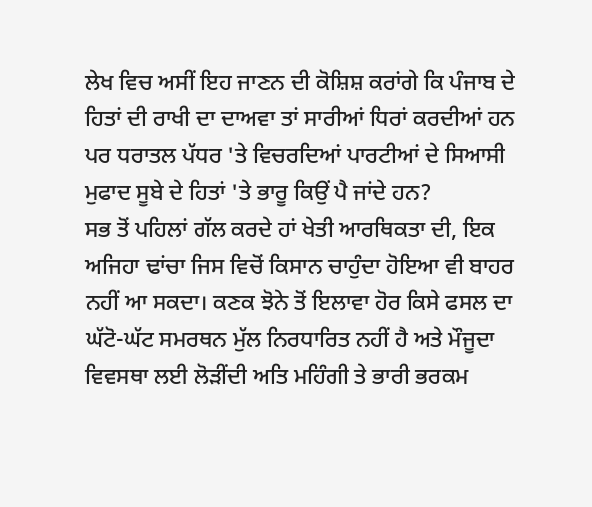ਲੇਖ ਵਿਚ ਅਸੀਂ ਇਹ ਜਾਣਨ ਦੀ ਕੋਸ਼ਿਸ਼ ਕਰਾਂਗੇ ਕਿ ਪੰਜਾਬ ਦੇ ਹਿਤਾਂ ਦੀ ਰਾਖੀ ਦਾ ਦਾਅਵਾ ਤਾਂ ਸਾਰੀਆਂ ਧਿਰਾਂ ਕਰਦੀਆਂ ਹਨ ਪਰ ਧਰਾਤਲ ਪੱਧਰ 'ਤੇ ਵਿਚਰਦਿਆਂ ਪਾਰਟੀਆਂ ਦੇ ਸਿਆਸੀ ਮੁਫਾਦ ਸੂਬੇ ਦੇ ਹਿਤਾਂ 'ਤੇ ਭਾਰੂ ਕਿਉਂ ਪੈ ਜਾਂਦੇ ਹਨ?
ਸਭ ਤੋਂ ਪਹਿਲਾਂ ਗੱਲ ਕਰਦੇ ਹਾਂ ਖੇਤੀ ਆਰਥਿਕਤਾ ਦੀ, ਇਕ ਅਜਿਹਾ ਢਾਂਚਾ ਜਿਸ ਵਿਚੋਂ ਕਿਸਾਨ ਚਾਹੁੰਦਾ ਹੋਇਆ ਵੀ ਬਾਹਰ ਨਹੀਂ ਆ ਸਕਦਾ। ਕਣਕ ਝੋਨੇ ਤੋਂ ਇਲਾਵਾ ਹੋਰ ਕਿਸੇ ਫਸਲ ਦਾ ਘੱਟੋ-ਘੱਟ ਸਮਰਥਨ ਮੁੱਲ ਨਿਰਧਾਰਿਤ ਨਹੀਂ ਹੈ ਅਤੇ ਮੌਜੂਦਾ ਵਿਵਸਥਾ ਲਈ ਲੋੜੀਂਦੀ ਅਤਿ ਮਹਿੰਗੀ ਤੇ ਭਾਰੀ ਭਰਕਮ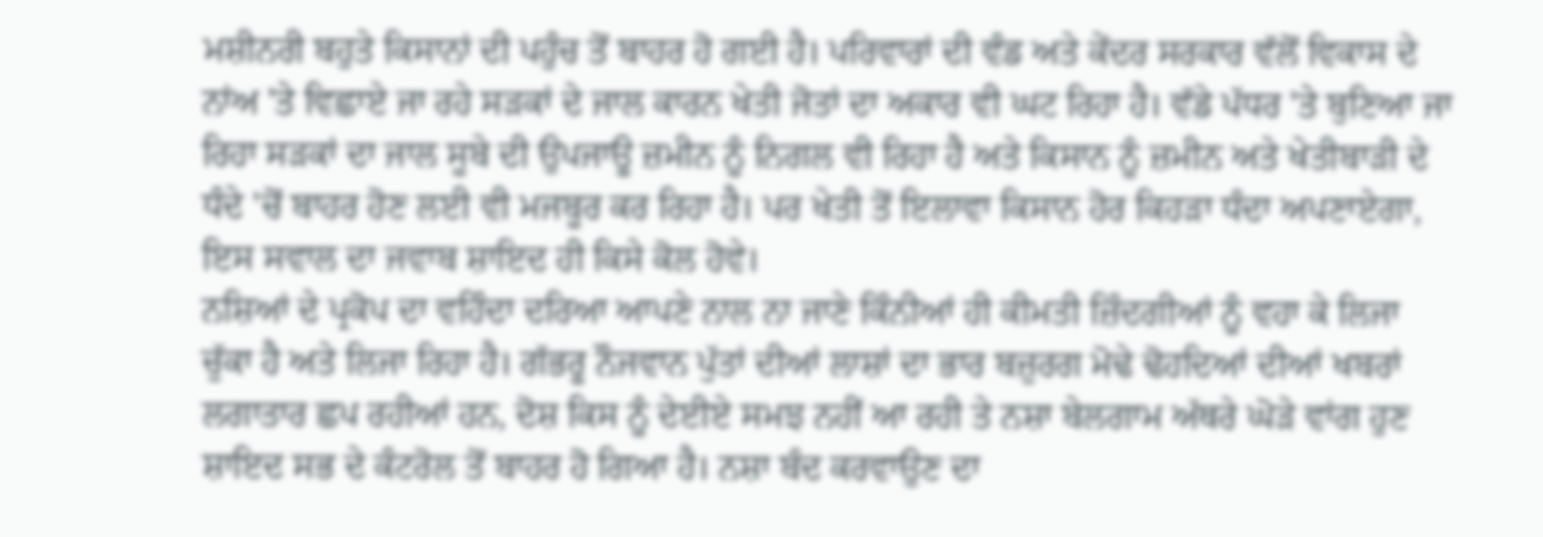ਮਸ਼ੀਨਰੀ ਬਹੁਤੇ ਕਿਸਾਨਾਂ ਦੀ ਪਹੁੰਚ ਤੋਂ ਬਾਹਰ ਹੋ ਗਈ ਹੈ। ਪਰਿਵਾਰਾਂ ਦੀ ਵੰਡ ਅਤੇ ਕੇਂਦਰ ਸਰਕਾਰ ਵੱਲੋਂ ਵਿਕਾਸ ਦੇ ਨਾਂਅ 'ਤੇ ਵਿਛਾਏ ਜਾ ਰਹੇ ਸੜਕਾਂ ਦੇ ਜਾਲ ਕਾਰਨ ਖੇਤੀ ਜੋਤਾਂ ਦਾ ਅਕਾਰ ਵੀ ਘਟ ਰਿਹਾ ਹੈ। ਵੱਡੇ ਪੱਧਰ 'ਤੇ ਬੁਣਿਆ ਜਾ ਰਿਹਾ ਸੜਕਾਂ ਦਾ ਜਾਲ ਸੂਬੇ ਦੀ ਉਪਜਾਊ ਜ਼ਮੀਨ ਨੂੰ ਨਿਗਲ ਵੀ ਰਿਹਾ ਹੈ ਅਤੇ ਕਿਸਾਨ ਨੂੰ ਜ਼ਮੀਨ ਅਤੇ ਖੇਤੀਬਾੜੀ ਦੇ ਧੰਦੇ 'ਚੋਂ ਬਾਹਰ ਹੋਣ ਲਈ ਵੀ ਮਜਬੂਰ ਕਰ ਰਿਹਾ ਹੈ। ਪਰ ਖੇਤੀ ਤੋਂ ਇਲਾਵਾ ਕਿਸਾਨ ਹੋਰ ਕਿਹੜਾ ਧੰਦਾ ਅਪਣਾਏਗਾ, ਇਸ ਸਵਾਲ ਦਾ ਜਵਾਬ ਸ਼ਾਇਦ ਹੀ ਕਿਸੇ ਕੋਲ ਹੋਵੇ।
ਨਸ਼ਿਆਂ ਦੇ ਪ੍ਰਕੋਪ ਦਾ ਵਹਿੰਦਾ ਦਰਿਆ ਆਪਣੇ ਨਾਲ ਨਾ ਜਾਣੇ ਕਿੰਨੀਆਂ ਹੀ ਕੀਮਤੀ ਜ਼ਿੰਦਗੀਆਂ ਨੂੰ ਵਹਾ ਕੇ ਲਿਜਾ ਚੁੱਕਾ ਹੈ ਅਤੇ ਲਿਜਾ ਰਿਹਾ ਹੈ। ਗੱਭਰੂ ਨੌਜਵਾਨ ਪੁੱਤਾਂ ਦੀਆਂ ਲਾਸ਼ਾਂ ਦਾ ਭਾਰ ਬਜ਼ੁਰਗ ਮੋਢੇ ਢੋਹਦਿਆਂ ਦੀਆਂ ਖਬਰਾਂ ਲਗਾਤਾਰ ਛਪ ਰਹੀਆਂ ਹਨ, ਦੋਸ਼ ਕਿਸ ਨੂੰ ਦੇਈਏ ਸਮਝ ਨਹੀਂ ਆ ਰਹੀ ਤੇ ਨਸ਼ਾ ਬੇਲਗਾਮ ਅੱਥਰੇ ਘੋੜੇ ਵਾਂਗ ਹੁਣ ਸ਼ਾਇਦ ਸਭ ਦੇ ਕੰਟਰੋਲ ਤੋਂ ਬਾਹਰ ਹੋ ਗਿਆ ਹੈ। ਨਸ਼ਾ ਬੰਦ ਕਰਵਾਉਣ ਦਾ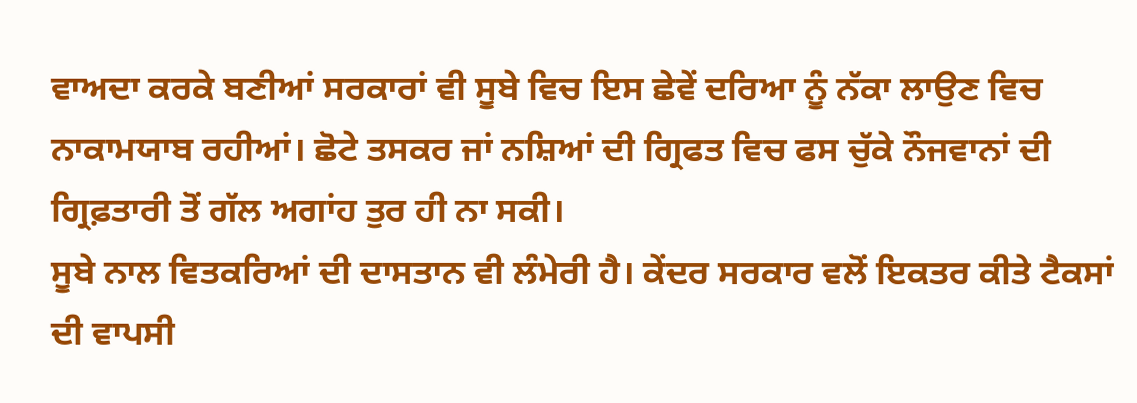ਵਾਅਦਾ ਕਰਕੇ ਬਣੀਆਂ ਸਰਕਾਰਾਂ ਵੀ ਸੂਬੇ ਵਿਚ ਇਸ ਛੇਵੇਂ ਦਰਿਆ ਨੂੰ ਨੱਕਾ ਲਾਉਣ ਵਿਚ ਨਾਕਾਮਯਾਬ ਰਹੀਆਂ। ਛੋਟੇ ਤਸਕਰ ਜਾਂ ਨਸ਼ਿਆਂ ਦੀ ਗ੍ਰਿਫਤ ਵਿਚ ਫਸ ਚੁੱਕੇ ਨੌਜਵਾਨਾਂ ਦੀ ਗ੍ਰਿਫ਼ਤਾਰੀ ਤੋਂ ਗੱਲ ਅਗਾਂਹ ਤੁਰ ਹੀ ਨਾ ਸਕੀ।
ਸੂਬੇ ਨਾਲ ਵਿਤਕਰਿਆਂ ਦੀ ਦਾਸਤਾਨ ਵੀ ਲੰਮੇਰੀ ਹੈ। ਕੇਂਦਰ ਸਰਕਾਰ ਵਲੋਂ ਇਕਤਰ ਕੀਤੇ ਟੈਕਸਾਂ ਦੀ ਵਾਪਸੀ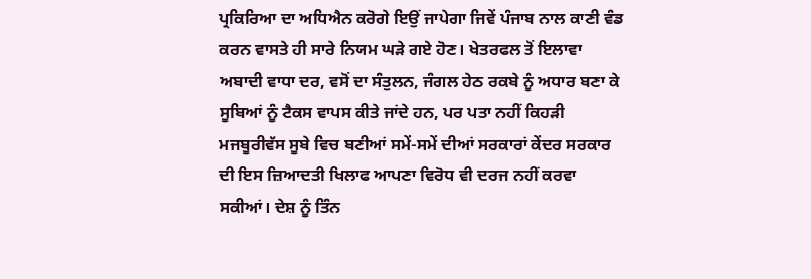ਪ੍ਰਕਿਰਿਆ ਦਾ ਅਧਿਐਨ ਕਰੋਗੇ ਇਉਂ ਜਾਪੇਗਾ ਜਿਵੇਂ ਪੰਜਾਬ ਨਾਲ ਕਾਣੀ ਵੰਡ ਕਰਨ ਵਾਸਤੇ ਹੀ ਸਾਰੇ ਨਿਯਮ ਘੜੇ ਗਏ ਹੋਣ। ਖੇਤਰਫਲ ਤੋਂ ਇਲਾਵਾ ਅਬਾਦੀ ਵਾਧਾ ਦਰ, ਵਸੋਂ ਦਾ ਸੰਤੁਲਨ, ਜੰਗਲ ਹੇਠ ਰਕਬੇ ਨੂੰ ਅਧਾਰ ਬਣਾ ਕੇ ਸੂਬਿਆਂ ਨੂੰ ਟੈਕਸ ਵਾਪਸ ਕੀਤੇ ਜਾਂਦੇ ਹਨ, ਪਰ ਪਤਾ ਨਹੀਂ ਕਿਹੜੀ ਮਜਬੂਰੀਵੱਸ ਸੂਬੇ ਵਿਚ ਬਣੀਆਂ ਸਮੇਂ-ਸਮੇਂ ਦੀਆਂ ਸਰਕਾਰਾਂ ਕੇਂਦਰ ਸਰਕਾਰ ਦੀ ਇਸ ਜ਼ਿਆਦਤੀ ਖਿਲਾਫ ਆਪਣਾ ਵਿਰੋਧ ਵੀ ਦਰਜ ਨਹੀਂ ਕਰਵਾ ਸਕੀਆਂ। ਦੇਸ਼ ਨੂੰ ਤਿੰਨ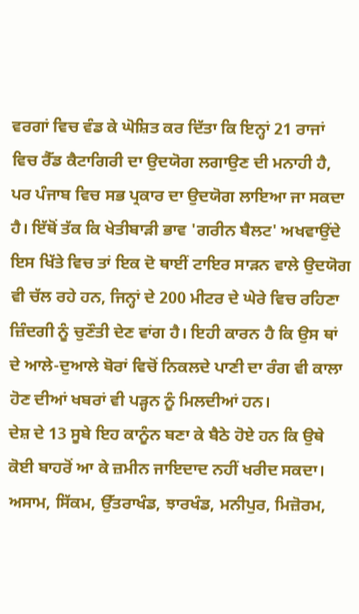ਵਰਗਾਂ ਵਿਚ ਵੰਡ ਕੇ ਘੋਸ਼ਿਤ ਕਰ ਦਿੱਤਾ ਕਿ ਇਨ੍ਹਾਂ 21 ਰਾਜਾਂ ਵਿਚ ਰੈੱਡ ਕੈਟਾਗਿਰੀ ਦਾ ਉਦਯੋਗ ਲਗਾਉਣ ਦੀ ਮਨਾਹੀ ਹੈ, ਪਰ ਪੰਜਾਬ ਵਿਚ ਸਭ ਪ੍ਰਕਾਰ ਦਾ ਉਦਯੋਗ ਲਾਇਆ ਜਾ ਸਕਦਾ ਹੈ। ਇੱਥੋਂ ਤੱਕ ਕਿ ਖੇਤੀਬਾੜੀ ਭਾਵ 'ਗਰੀਨ ਬੈਲਟ' ਅਖਵਾਉਂਦੇ ਇਸ ਖਿੱਤੇ ਵਿਚ ਤਾਂ ਇਕ ਦੋ ਥਾਈਂ ਟਾਇਰ ਸਾੜਨ ਵਾਲੇ ਉਦਯੋਗ ਵੀ ਚੱਲ ਰਹੇ ਹਨ, ਜਿਨ੍ਹਾਂ ਦੇ 200 ਮੀਟਰ ਦੇ ਘੇਰੇ ਵਿਚ ਰਹਿਣਾ ਜ਼ਿੰਦਗੀ ਨੂੰ ਚੁਣੌਤੀ ਦੇਣ ਵਾਂਗ ਹੈ। ਇਹੀ ਕਾਰਨ ਹੈ ਕਿ ਉਸ ਥਾਂ ਦੇ ਆਲੇ-ਦੁਆਲੇ ਬੋਰਾਂ ਵਿਚੋਂ ਨਿਕਲਦੇ ਪਾਣੀ ਦਾ ਰੰਗ ਵੀ ਕਾਲਾ ਹੋਣ ਦੀਆਂ ਖਬਰਾਂ ਵੀ ਪੜ੍ਹਨ ਨੂੰ ਮਿਲਦੀਆਂ ਹਨ।
ਦੇਸ਼ ਦੇ 13 ਸੂਬੇ ਇਹ ਕਾਨੂੰਨ ਬਣਾ ਕੇ ਬੈਠੇ ਹੋਏ ਹਨ ਕਿ ਉਥੇ ਕੋਈ ਬਾਹਰੋਂ ਆ ਕੇ ਜ਼ਮੀਨ ਜਾਇਦਾਦ ਨਹੀਂ ਖਰੀਦ ਸਕਦਾ। ਅਸਾਮ, ਸਿੱਕਮ, ਉੱਤਰਾਖੰਡ, ਝਾਰਖੰਡ, ਮਨੀਪੁਰ, ਮਿਜ਼ੋਰਮ,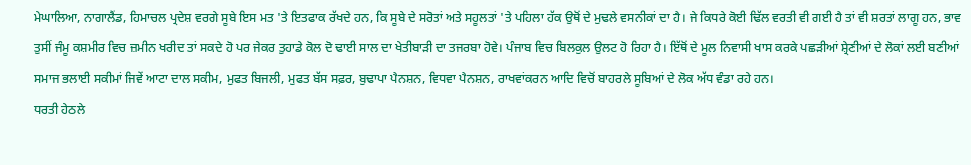ਮੇਘਾਲਿਆ, ਨਾਗਾਲੈਂਡ, ਹਿਮਾਚਲ ਪ੍ਰਦੇਸ਼ ਵਰਗੇ ਸੂਬੇ ਇਸ ਮਤ 'ਤੇ ਇਤਫਾਕ ਰੱਖਦੇ ਹਨ, ਕਿ ਸੂਬੇ ਦੇ ਸਰੋਤਾਂ ਅਤੇ ਸਹੂਲਤਾਂ 'ਤੇ ਪਹਿਲਾ ਹੱਕ ਉਥੋਂ ਦੇ ਮੁਢਲੇ ਵਸਨੀਕਾਂ ਦਾ ਹੈ। ਜੇ ਕਿਧਰੇ ਕੋਈ ਢਿੱਲ ਵਰਤੀ ਵੀ ਗਈ ਹੈ ਤਾਂ ਵੀ ਸ਼ਰਤਾਂ ਲਾਗੂ ਹਨ, ਭਾਵ ਤੁਸੀਂ ਜੰਮੂ ਕਸ਼ਮੀਰ ਵਿਚ ਜ਼ਮੀਨ ਖਰੀਦ ਤਾਂ ਸਕਦੇ ਹੋ ਪਰ ਜੇਕਰ ਤੁਹਾਡੇ ਕੋਲ ਦੋ ਢਾਈ ਸਾਲ ਦਾ ਖੇਤੀਬਾੜੀ ਦਾ ਤਜਰਬਾ ਹੋਵੇ। ਪੰਜਾਬ ਵਿਚ ਬਿਲਕੁਲ ਉਲਟ ਹੋ ਰਿਹਾ ਹੈ। ਇੱਥੋਂ ਦੇ ਮੂਲ ਨਿਵਾਸੀ ਖਾਸ ਕਰਕੇ ਪਛੜੀਆਂ ਸ਼੍ਰੇਣੀਆਂ ਦੇ ਲੋਕਾਂ ਲਈ ਬਣੀਆਂ ਸਮਾਜ ਭਲਾਈ ਸਕੀਮਾਂ ਜਿਵੇਂ ਆਟਾ ਦਾਲ ਸਕੀਮ, ਮੁਫਤ ਬਿਜਲੀ, ਮੁਫਤ ਬੱਸ ਸਫ਼ਰ, ਬੁਢਾਪਾ ਪੈਨਸ਼ਨ, ਵਿਧਵਾ ਪੈਨਸ਼ਨ, ਰਾਖਵਾਂਕਰਨ ਆਦਿ ਵਿਚੋਂ ਬਾਹਰਲੇ ਸੂਬਿਆਂ ਦੇ ਲੋਕ ਅੱਧ ਵੰਡਾ ਰਹੇ ਹਨ।
ਧਰਤੀ ਹੇਠਲੇ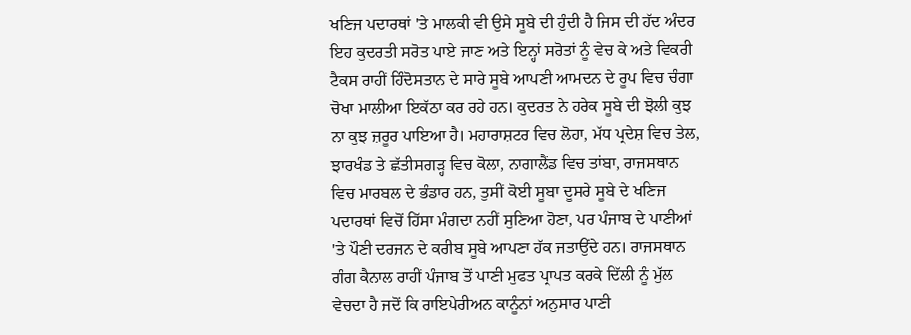ਖਣਿਜ ਪਦਾਰਥਾਂ 'ਤੇ ਮਾਲਕੀ ਵੀ ਉਸੇ ਸੂਬੇ ਦੀ ਹੁੰਦੀ ਹੈ ਜਿਸ ਦੀ ਹੱਦ ਅੰਦਰ ਇਹ ਕੁਦਰਤੀ ਸਰੋਤ ਪਾਏ ਜਾਣ ਅਤੇ ਇਨ੍ਹਾਂ ਸਰੋਤਾਂ ਨੂੰ ਵੇਚ ਕੇ ਅਤੇ ਵਿਕਰੀ ਟੈਕਸ ਰਾਹੀਂ ਹਿੰਦੋਸਤਾਨ ਦੇ ਸਾਰੇ ਸੂਬੇ ਆਪਣੀ ਆਮਦਨ ਦੇ ਰੂਪ ਵਿਚ ਚੰਗਾ ਚੋਖਾ ਮਾਲੀਆ ਇਕੱਠਾ ਕਰ ਰਹੇ ਹਨ। ਕੁਦਰਤ ਨੇ ਹਰੇਕ ਸੂਬੇ ਦੀ ਝੋਲੀ ਕੁਝ ਨਾ ਕੁਝ ਜ਼ਰੂਰ ਪਾਇਆ ਹੈ। ਮਹਾਰਾਸ਼ਟਰ ਵਿਚ ਲੋਹਾ, ਮੱਧ ਪ੍ਰਦੇਸ਼ ਵਿਚ ਤੇਲ, ਝਾਰਖੰਡ ਤੇ ਛੱਤੀਸਗੜ੍ਹ ਵਿਚ ਕੋਲਾ, ਨਾਗਾਲੈਂਡ ਵਿਚ ਤਾਂਬਾ, ਰਾਜਸਥਾਨ ਵਿਚ ਮਾਰਬਲ ਦੇ ਭੰਡਾਰ ਹਨ, ਤੁਸੀਂ ਕੋਈ ਸੂਬਾ ਦੂਸਰੇ ਸੂਬੇ ਦੇ ਖਣਿਜ ਪਦਾਰਥਾਂ ਵਿਚੋਂ ਹਿੱਸਾ ਮੰਗਦਾ ਨਹੀਂ ਸੁਣਿਆ ਹੋਣਾ, ਪਰ ਪੰਜਾਬ ਦੇ ਪਾਣੀਆਂ 'ਤੇ ਪੌਣੀ ਦਰਜਨ ਦੇ ਕਰੀਬ ਸੂਬੇ ਆਪਣਾ ਹੱਕ ਜਤਾਉਂਦੇ ਹਨ। ਰਾਜਸਥਾਨ ਗੰਗ ਕੈਨਾਲ ਰਾਹੀਂ ਪੰਜਾਬ ਤੋਂ ਪਾਣੀ ਮੁਫਤ ਪ੍ਰਾਪਤ ਕਰਕੇ ਦਿੱਲੀ ਨੂੰ ਮੁੱਲ ਵੇਚਦਾ ਹੈ ਜਦੋਂ ਕਿ ਰਾਇਪੇਰੀਅਨ ਕਾਨੂੰਨਾਂ ਅਨੁਸਾਰ ਪਾਣੀ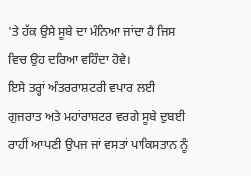'ਤੇ ਹੱਕ ਉਸੇ ਸੂਬੇ ਦਾ ਮੰਨਿਆ ਜਾਂਦਾ ਹੈ ਜਿਸ ਵਿਚ ਉਹ ਦਰਿਆ ਵਹਿੰਦਾ ਹੋਵੇ।
ਇਸੇ ਤਰ੍ਹਾਂ ਅੰਤਰਰਾਸ਼ਟਰੀ ਵਪਾਰ ਲਈ ਗੁਜਰਾਤ ਅਤੇ ਮਹਾਂਰਾਸ਼ਟਰ ਵਰਗੇ ਸੂਬੇ ਦੁਬਈ ਰਾਹੀਂ ਆਪਣੀ ਉਪਜ ਜਾਂ ਵਸਤਾਂ ਪਾਕਿਸਤਾਨ ਨੂੰ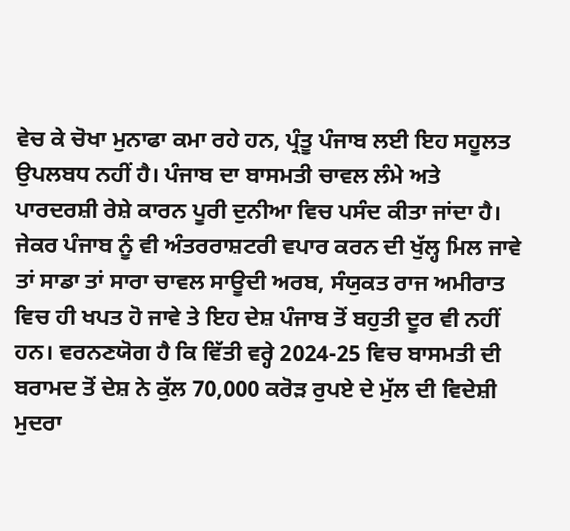ਵੇਚ ਕੇ ਚੋਖਾ ਮੁਨਾਫਾ ਕਮਾ ਰਹੇ ਹਨ, ਪ੍ਰੰਤੂ ਪੰਜਾਬ ਲਈ ਇਹ ਸਹੂਲਤ ਉਪਲਬਧ ਨਹੀਂ ਹੈ। ਪੰਜਾਬ ਦਾ ਬਾਸਮਤੀ ਚਾਵਲ ਲੰਮੇ ਅਤੇ ਪਾਰਦਰਸ਼ੀ ਰੇਸ਼ੇ ਕਾਰਨ ਪੂਰੀ ਦੁਨੀਆ ਵਿਚ ਪਸੰਦ ਕੀਤਾ ਜਾਂਦਾ ਹੈ। ਜੇਕਰ ਪੰਜਾਬ ਨੂੰ ਵੀ ਅੰਤਰਰਾਸ਼ਟਰੀ ਵਪਾਰ ਕਰਨ ਦੀ ਖੁੱਲ੍ਹ ਮਿਲ ਜਾਵੇ ਤਾਂ ਸਾਡਾ ਤਾਂ ਸਾਰਾ ਚਾਵਲ ਸਾਊਦੀ ਅਰਬ, ਸੰਯੁਕਤ ਰਾਜ ਅਮੀਰਾਤ ਵਿਚ ਹੀ ਖਪਤ ਹੋ ਜਾਵੇ ਤੇ ਇਹ ਦੇਸ਼ ਪੰਜਾਬ ਤੋਂ ਬਹੁਤੀ ਦੂਰ ਵੀ ਨਹੀਂ ਹਨ। ਵਰਨਣਯੋਗ ਹੈ ਕਿ ਵਿੱਤੀ ਵਰ੍ਹੇ 2024-25 ਵਿਚ ਬਾਸਮਤੀ ਦੀ ਬਰਾਮਦ ਤੋਂ ਦੇਸ਼ ਨੇ ਕੁੱਲ 70,000 ਕਰੋੜ ਰੁਪਏ ਦੇ ਮੁੱਲ ਦੀ ਵਿਦੇਸ਼ੀ ਮੁਦਰਾ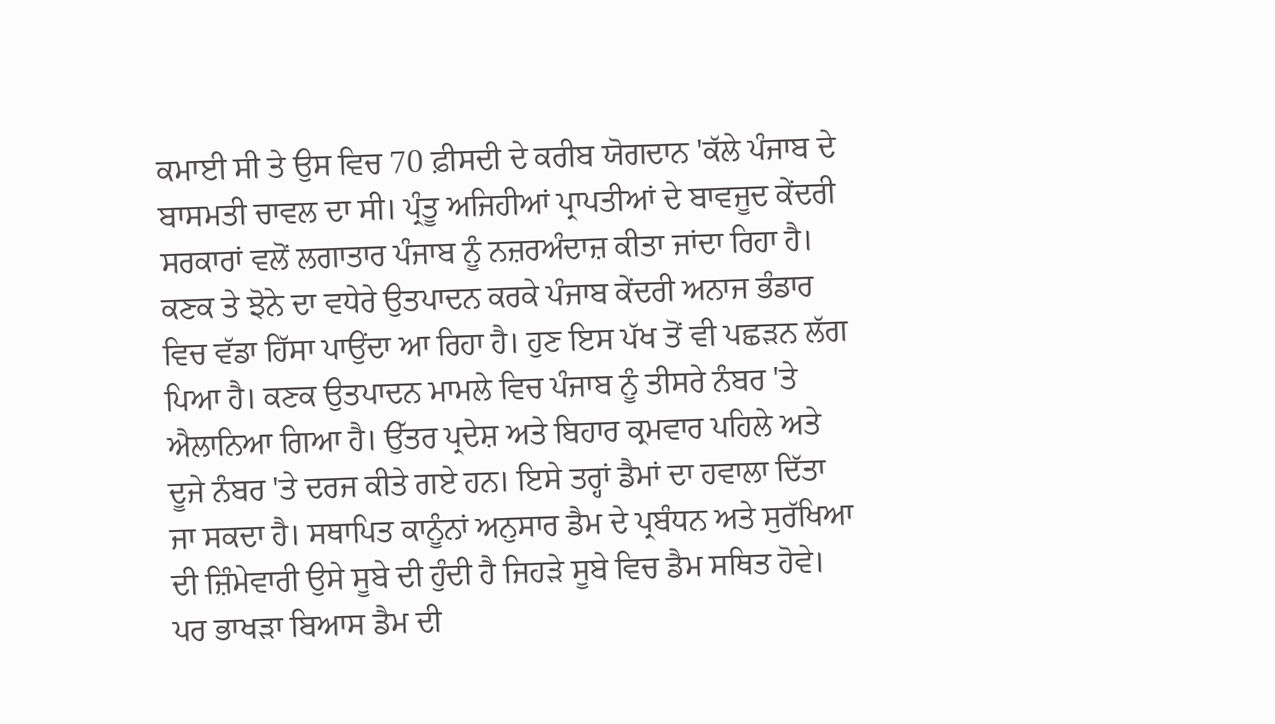ਕਮਾਈ ਸੀ ਤੇ ਉਸ ਵਿਚ 70 ਫ਼ੀਸਦੀ ਦੇ ਕਰੀਬ ਯੋਗਦਾਨ 'ਕੱਲੇ ਪੰਜਾਬ ਦੇ ਬਾਸਮਤੀ ਚਾਵਲ ਦਾ ਸੀ। ਪ੍ਰੰਤੂ ਅਜਿਹੀਆਂ ਪ੍ਰਾਪਤੀਆਂ ਦੇ ਬਾਵਜੂਦ ਕੇਂਦਰੀ ਸਰਕਾਰਾਂ ਵਲੋਂ ਲਗਾਤਾਰ ਪੰਜਾਬ ਨੂੰ ਨਜ਼ਰਅੰਦਾਜ਼ ਕੀਤਾ ਜਾਂਦਾ ਰਿਹਾ ਹੈ।
ਕਣਕ ਤੇ ਝੋਨੇ ਦਾ ਵਧੇਰੇ ਉਤਪਾਦਨ ਕਰਕੇ ਪੰਜਾਬ ਕੇਂਦਰੀ ਅਨਾਜ ਭੰਡਾਰ ਵਿਚ ਵੱਡਾ ਹਿੱਸਾ ਪਾਉਂਦਾ ਆ ਰਿਹਾ ਹੈ। ਹੁਣ ਇਸ ਪੱਖ ਤੋਂ ਵੀ ਪਛੜਨ ਲੱਗ ਪਿਆ ਹੈ। ਕਣਕ ਉਤਪਾਦਨ ਮਾਮਲੇ ਵਿਚ ਪੰਜਾਬ ਨੂੰ ਤੀਸਰੇ ਨੰਬਰ 'ਤੇ ਐਲਾਨਿਆ ਗਿਆ ਹੈ। ਉੱਤਰ ਪ੍ਰਦੇਸ਼ ਅਤੇ ਬਿਹਾਰ ਕ੍ਰਮਵਾਰ ਪਹਿਲੇ ਅਤੇ ਦੂਜੇ ਨੰਬਰ 'ਤੇ ਦਰਜ ਕੀਤੇ ਗਏ ਹਨ। ਇਸੇ ਤਰ੍ਹਾਂ ਡੈਮਾਂ ਦਾ ਹਵਾਲਾ ਦਿੱਤਾ ਜਾ ਸਕਦਾ ਹੈ। ਸਥਾਪਿਤ ਕਾਨੂੰਨਾਂ ਅਨੁਸਾਰ ਡੈਮ ਦੇ ਪ੍ਰਬੰਧਨ ਅਤੇ ਸੁਰੱਖਿਆ ਦੀ ਜ਼ਿੰਮੇਵਾਰੀ ਉਸੇ ਸੂਬੇ ਦੀ ਹੁੰਦੀ ਹੈ ਜਿਹੜੇ ਸੂਬੇ ਵਿਚ ਡੈਮ ਸਥਿਤ ਹੋਵੇ। ਪਰ ਭਾਖੜਾ ਬਿਆਸ ਡੈਮ ਦੀ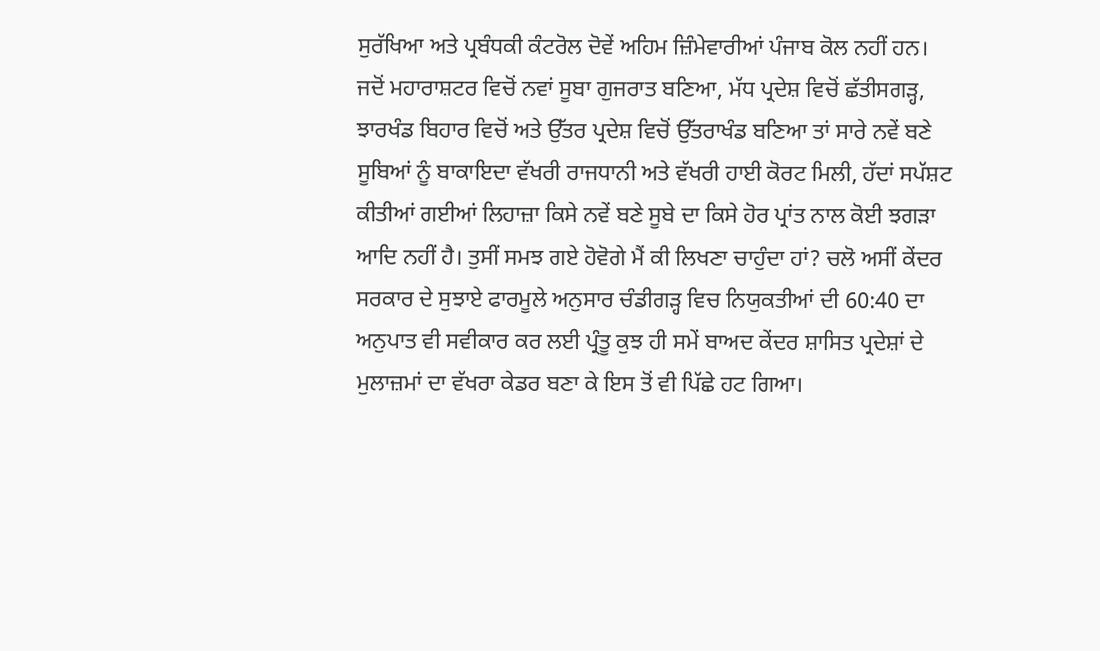ਸੁਰੱਖਿਆ ਅਤੇ ਪ੍ਰਬੰਧਕੀ ਕੰਟਰੋਲ ਦੋਵੇਂ ਅਹਿਮ ਜ਼ਿੰਮੇਵਾਰੀਆਂ ਪੰਜਾਬ ਕੋਲ ਨਹੀਂ ਹਨ।
ਜਦੋਂ ਮਹਾਰਾਸ਼ਟਰ ਵਿਚੋਂ ਨਵਾਂ ਸੂਬਾ ਗੁਜਰਾਤ ਬਣਿਆ, ਮੱਧ ਪ੍ਰਦੇਸ਼ ਵਿਚੋਂ ਛੱਤੀਸਗੜ੍ਹ, ਝਾਰਖੰਡ ਬਿਹਾਰ ਵਿਚੋਂ ਅਤੇ ਉੱਤਰ ਪ੍ਰਦੇਸ਼ ਵਿਚੋਂ ਉੱਤਰਾਖੰਡ ਬਣਿਆ ਤਾਂ ਸਾਰੇ ਨਵੇਂ ਬਣੇ ਸੂਬਿਆਂ ਨੂੰ ਬਾਕਾਇਦਾ ਵੱਖਰੀ ਰਾਜਧਾਨੀ ਅਤੇ ਵੱਖਰੀ ਹਾਈ ਕੋਰਟ ਮਿਲੀ, ਹੱਦਾਂ ਸਪੱਸ਼ਟ ਕੀਤੀਆਂ ਗਈਆਂ ਲਿਹਾਜ਼ਾ ਕਿਸੇ ਨਵੇਂ ਬਣੇ ਸੂਬੇ ਦਾ ਕਿਸੇ ਹੋਰ ਪ੍ਰਾਂਤ ਨਾਲ ਕੋਈ ਝਗੜਾ ਆਦਿ ਨਹੀਂ ਹੈ। ਤੁਸੀਂ ਸਮਝ ਗਏ ਹੋਵੋਗੇ ਮੈਂ ਕੀ ਲਿਖਣਾ ਚਾਹੁੰਦਾ ਹਾਂ? ਚਲੋ ਅਸੀਂ ਕੇਂਦਰ ਸਰਕਾਰ ਦੇ ਸੁਝਾਏ ਫਾਰਮੂਲੇ ਅਨੁਸਾਰ ਚੰਡੀਗੜ੍ਹ ਵਿਚ ਨਿਯੁਕਤੀਆਂ ਦੀ 60:40 ਦਾ ਅਨੁਪਾਤ ਵੀ ਸਵੀਕਾਰ ਕਰ ਲਈ ਪ੍ਰੰਤੂ ਕੁਝ ਹੀ ਸਮੇਂ ਬਾਅਦ ਕੇਂਦਰ ਸ਼ਾਸਿਤ ਪ੍ਰਦੇਸ਼ਾਂ ਦੇ ਮੁਲਾਜ਼ਮਾਂ ਦਾ ਵੱਖਰਾ ਕੇਡਰ ਬਣਾ ਕੇ ਇਸ ਤੋਂ ਵੀ ਪਿੱਛੇ ਹਟ ਗਿਆ।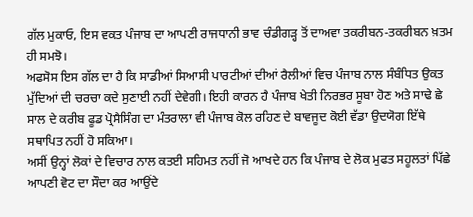ਗੱਲ ਮੁਕਾਓ, ਇਸ ਵਕਤ ਪੰਜਾਬ ਦਾ ਆਪਣੀ ਰਾਜਧਾਨੀ ਭਾਵ ਚੰਡੀਗੜ੍ਹ ਤੋਂ ਦਾਅਵਾ ਤਕਰੀਬਨ-ਤਕਰੀਬਨ ਖ਼ਤਮ ਹੀ ਸਮਝੋ।
ਅਫਸੋਸ ਇਸ ਗੱਲ ਦਾ ਹੈ ਕਿ ਸਾਡੀਆਂ ਸਿਆਸੀ ਪਾਰਟੀਆਂ ਦੀਆਂ ਰੈਲੀਆਂ ਵਿਚ ਪੰਜਾਬ ਨਾਲ ਸੰਬੰਧਿਤ ਉਕਤ ਮੁੱਦਿਆਂ ਦੀ ਚਰਚਾ ਕਦੇ ਸੁਣਾਈ ਨਹੀਂ ਦੇਵੇਗੀ। ਇਹੀ ਕਾਰਨ ਹੈ ਪੰਜਾਬ ਖੇਤੀ ਨਿਰਭਰ ਸੂਬਾ ਹੋਣ ਅਤੇ ਸਾਢੇ ਛੇ ਸਾਲ ਦੇ ਕਰੀਬ ਫੂਡ ਪ੍ਰੋਸੈਸਿੰਗ ਦਾ ਮੰਤਰਾਲਾ ਵੀ ਪੰਜਾਬ ਕੋਲ ਰਹਿਣ ਦੇ ਬਾਵਜੂਦ ਕੋਈ ਵੱਡਾ ਉਦਯੋਗ ਇੱਥੇ ਸਥਾਪਿਤ ਨਹੀਂ ਹੋ ਸਕਿਆ।
ਅਸੀਂ ਉਨ੍ਹਾਂ ਲੋਕਾਂ ਦੇ ਵਿਚਾਰ ਨਾਲ ਕਤਈ ਸਹਿਮਤ ਨਹੀਂ ਜੋ ਆਖਦੇ ਹਨ ਕਿ ਪੰਜਾਬ ਦੇ ਲੋਕ ਮੁਫਤ ਸਹੂਲਤਾਂ ਪਿੱਛੇ ਆਪਣੀ ਵੋਟ ਦਾ ਸੌਦਾ ਕਰ ਆਉਂਦੇ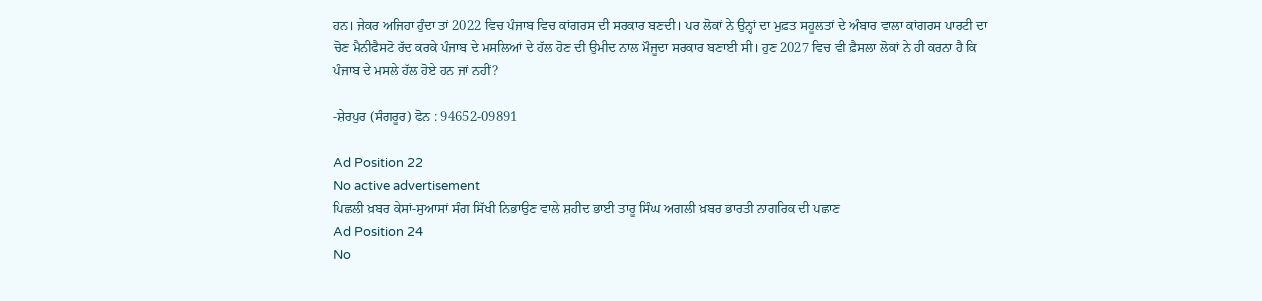ਹਨ। ਜੇਕਰ ਅਜਿਹਾ ਹੁੰਦਾ ਤਾਂ 2022 ਵਿਚ ਪੰਜਾਬ ਵਿਚ ਕਾਂਗਰਸ ਦੀ ਸਰਕਾਰ ਬਣਦੀ। ਪਰ ਲੋਕਾਂ ਨੇ ਉਨ੍ਹਾਂ ਦਾ ਮੁਫ਼ਤ ਸਹੂਲਤਾਂ ਦੇ ਅੰਬਾਰ ਵਾਲਾ ਕਾਂਗਰਸ ਪਾਰਟੀ ਦਾ ਚੋਣ ਮੈਨੀਫੈਸਟੋ ਰੱਦ ਕਰਕੇ ਪੰਜਾਬ ਦੇ ਮਸਲਿਆਂ ਦੇ ਹੱਲ ਹੋਣ ਦੀ ਉਮੀਦ ਨਾਲ ਮੌਜੂਦਾ ਸਰਕਾਰ ਬਣਾਈ ਸੀ। ਹੁਣ 2027 ਵਿਚ ਵੀ ਫ਼ੈਸਲਾ ਲੋਕਾਂ ਨੇ ਹੀ ਕਰਨਾ ਹੈ ਕਿ ਪੰਜਾਬ ਦੇ ਮਸਲੇ ਹੱਲ ਹੋਏ ਹਨ ਜਾਂ ਨਹੀਂ?

-ਸ਼ੇਰਪੁਰ (ਸੰਗਰੂਰ) ਫੋਨ : 94652-09891

Ad Position 22
No active advertisement
ਪਿਛਲੀ ਖ਼ਬਰ ਕੇਸਾਂ-ਸੁਆਸਾਂ ਸੰਗ ਸਿੱਖੀ ਨਿਭਾਉਣ ਵਾਲੇ ਸ਼ਹੀਦ ਭਾਈ ਤਾਰੂ ਸਿੰਘ ਅਗਲੀ ਖ਼ਬਰ ਭਾਰਤੀ ਨਾਗਰਿਕ ਦੀ ਪਛਾਣ
Ad Position 24
No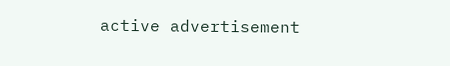active advertisement